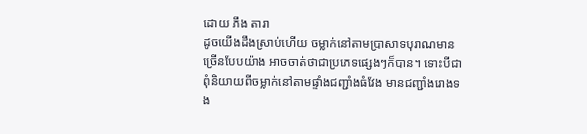ដោយ ភឹង តារា
ដូចយើងដឹងស្រាប់ហើយ ចម្លាក់នៅតាមប្រាសាទបុរាណមានច្រើនបែបយ៉ាង អាចចាត់ថាជាប្រភេទផ្សេងៗក៏បាន។ ទោះបីជាពុំនិយាយពីចម្លាក់នៅតាមផ្ទាំងជញ្ជាំងធំវែង មានជញ្ជាំងរោងទង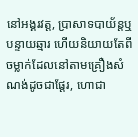នៅអង្គរវត្ត, ប្រាសាទបាយ័ន្តឬបន្ទាយឆ្មារ ហើយនិយាយតែពីចម្លាក់ដែលនៅតាមគ្រឿងសំណង់ដូចជាផ្តែរ, ហោជា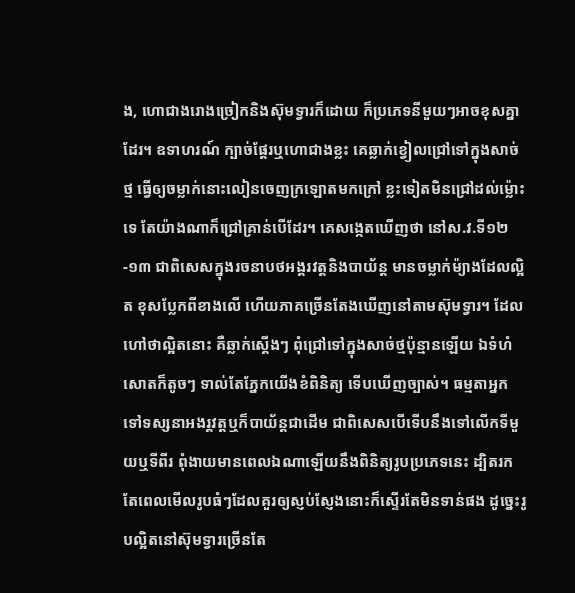ង, ហោជាងរោងច្រៀកនិងស៊ុមទ្វារក៏ដោយ ក៏ប្រភេទនីមួយៗអាចខុសគ្នាដែរ។ ឧទាហរណ៍ ក្បាច់ផ្តែរឬហោជាងខ្លះ គេឆ្លាក់ខ្វៀលជ្រៅទៅក្នុងសាច់ថ្ម ធ្វើឲ្យចម្លាក់នោះលៀនចេញក្រឡោតមកក្រៅ ខ្លះទៀតមិនជ្រៅដល់ម៉្លោះទេ តែយ៉ាងណាក៏ជ្រៅគ្រាន់បើដែរ។ គេសង្កេតឃើញថា នៅស.វ.ទី១២-១៣ ជាពិសេសក្នុងរចនាបថអង្គរវត្តនិងបាយ័ន្ត មានចម្លាក់ម៉្យាងដែលល្អិត ខុសប្លែកពីខាងលើ ហើយភាគច្រើនតែងឃើញនៅតាមស៊ុមទ្វារ។ ដែលហៅថាល្អិតនោះ គឺឆ្លាក់ស្តើងៗ ពុំជ្រៅទៅក្នុងសាច់ថ្មប៉ុន្មានឡើយ ឯទំហំសោតក៏តូចៗ ទាល់តែភ្នែកយើងខំពិនិត្យ ទើបឃើញច្បាស់។ ធម្មតាអ្នកទៅទស្សនាអងរ្គវត្តឬក៏បាយ័ន្តជាដើម ជាពិសេសបើទើបនឹងទៅលើកទីមួយឬទីពីរ ពុំងាយមានពេលឯណាឡើយនឹងពិនិត្យរូបប្រភេទនេះ ដ្បិតរកតែពេលមើលរូបធំៗដែលគួរឲ្យស្ញប់ស្ញែងនោះក៏ស្ទើរតែមិនទាន់ផង ដូច្នេះរូបល្អិតនៅស៊ុមទ្វារច្រើនតែ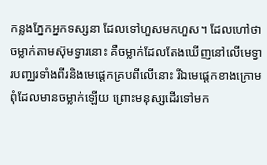កន្លងភ្នែកអ្នកទស្សនា ដែលទៅហួសមកហួស។ ដែលហៅថាចម្លាក់តាមស៊ុមទ្វារនោះ គឺចម្លាក់ដែលតែងឃើញនៅលើមេទ្វារបញ្ឈរទាំងពីរនិងមេផ្តេកគ្របពីលើនោះ រីឯមេផ្តេកខាងក្រោមពុំដែលមានចម្លាក់ឡើយ ព្រោះមនុស្សដើរទៅមក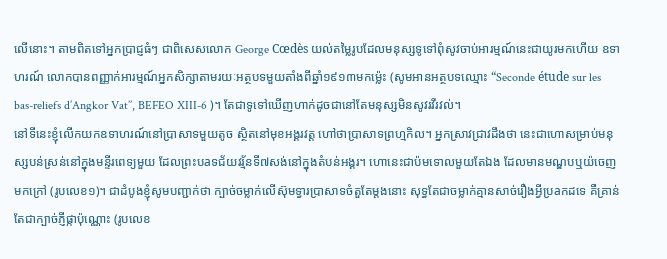លើនោះ។ តាមពិតទៅអ្នកប្រាជ្ញធំៗ ជាពិសេសលោក George Cœdès យល់តម្លៃរូបដែលមនុស្សទូទៅពុំសូវចាប់អារម្មណ៍នេះជាយូរមកហើយ ឧទាហរណ៍ លោកបានពញ្ញាក់អារម្មណ៍អ្នកសិក្សាតាមរយៈអត្ថបទមួយតាំងពីឆ្នាំ១៩១៣មកម៉្លេះ (សូមអានអត្ថបទឈ្មោះ “Seconde étude sur les bas-reliefs d’Angkor Vat’’, BEFEO XIII-6 )។ តែជាទូទៅឃើញហាក់ដូចជានៅតែមនុស្សមិនសូវរវីរវល់។
នៅទីនេះខ្ញុំលើកយកឧទាហរណ៍នៅប្រាសាទមួយតូច ស្ថិតនៅមុខអង្គរវត្ត ហៅថាប្រាសាទព្រហ្មកិល។ អ្នកស្រាវជ្រាវដឹងថា នេះជាហោសម្រាប់មនុស្សបន់ស្រន់នៅក្នុងមន្ទីរពេទ្យមួយ ដែលព្រះបaទជ័យវរ្ម័នទី៧សង់នៅក្នុងតំបន់អង្គរ។ ហោនេះជាប៉មទោលមួយតែឯង ដែលមានមណ្ឌបឬយ៉ចេញមកក្រៅ (រូបលេខ១)។ ជាដំបូងខ្ញុំសូមបញ្ជាក់ថា ក្បាច់ចម្លាក់លើស៊ុមទ្វារប្រាសាទចំតួតែម្តងនោះ សុទ្ធតែជាចម្លាក់គ្មានសាច់រឿងអ្វីប្រaកដទេ គឺគ្រាន់តែជាក្បាច់ភ្ញីផ្កាប៉ុណ្ណោះ (រូបលេខ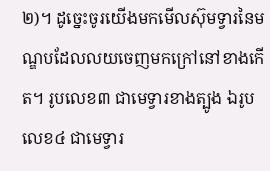២)។ ដូច្នេះចូរយើងមកមើលស៊ុមទ្វារនៃមណ្ឌបដែលលយចេញមកក្រៅនៅខាងកើត។ រូបលេខ៣ ជាមេទ្វារខាងត្បូង ឯរូបលេខ៤ ជាមេទ្វារ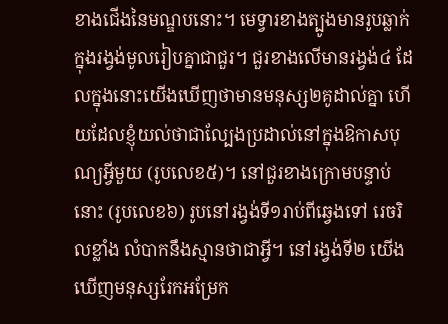ខាងជើងនៃមណ្ឌបនោះ។ មេទ្វារខាងត្បូងមានរូបឆ្លាក់ក្នុងរង្វង់មូលរៀបគ្នាជាជួរ។ ជួរខាងលើមានរង្វង់៤ ដែលក្នុងនោះយើងឃើញថាមានមនុស្ស២គូដាល់គ្នា ហើយដែលខ្ញុំយល់ថាជាល្បែងប្រដាល់នៅក្នុងឱកាសបុណ្យអ្វីមួយ (រូបលេខ៥)។ នៅជួរខាងក្រោមបន្ទាប់នោះ (រូបលេខ៦) រូបនៅរង្វង់ទី១រាប់ពីឆ្វេងទៅ រេចរិលខ្លាំង លំបាកនឹងស្មានថាជាអ្វី។ នៅរង្វង់ទី២ យើងឃើញមនុស្សរែកអម្រែក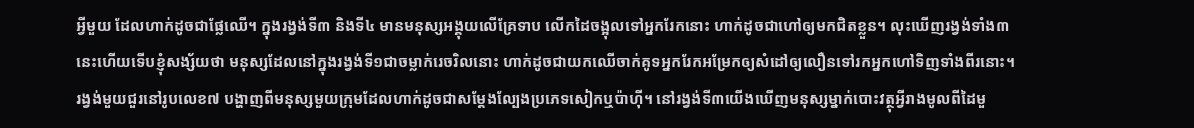អ្វីមួយ ដែលហាក់ដូចជាផ្លែឈើ។ ក្នុងរង្វង់ទី៣ និងទី៤ មានមនុស្សអង្គុយលើគ្រែទាប លើកដៃចង្អុលទៅអ្នករែកនោះ ហាក់ដូចជាហៅឲ្យមកជិតខ្លួន។ លុះឃើញរង្វង់ទាំង៣នេះហើយទើបខ្ញុំសង្ស័យថា មនុស្សដែលនៅក្នុងរង្វង់ទី១ជាចម្លាក់រេចរិលនោះ ហាក់ដូចជាយកឈើចាក់គូទអ្នករែកអម្រែកឲ្យសំដៅឲ្យលឿនទៅរកអ្នកហៅទិញទាំងពីរនោះ។ រង្វង់មួយជួរនៅរូបលេខ៧ បង្ហាញពីមនុស្សមួយក្រុមដែលហាក់ដូចជាសម្តែងល្បែងប្រភេទសៀកឬប៉ាហ៊ី។ នៅរង្វង់ទី៣យើងឃើញមនុស្សម្នាក់បោះវត្ថុអ្វីរាងមូលពីដៃមួ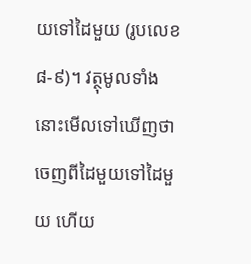យទៅដៃមួយ (រូបលេខ៨-៩)។ វត្ថុមូលទាំងនោះមើលទៅឃើញថា ចេញពីដៃមួយទៅដៃមួយ ហើយ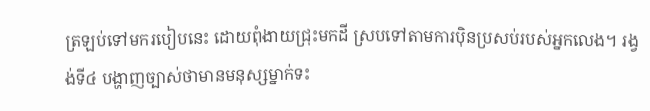ត្រឡប់ទៅមករបៀបនេះ ដោយពុំងាយជ្រុះមកដី ស្របទៅតាមការប៉ិនប្រសប់របស់អ្នកលេង។ រង្វង់ទី៤ បង្ហាញច្បាស់ថាមានមនុស្សម្នាក់ទះ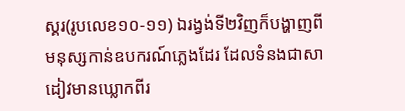ស្គរ(រូបលេខ១០-១១) ឯរង្វង់ទី២វិញក៏បង្ហាញពីមនុស្សកាន់ឧបករណ៍ភ្លេងដែរ ដែលទំនងជាសាដៀវមានឃ្លោកពីរ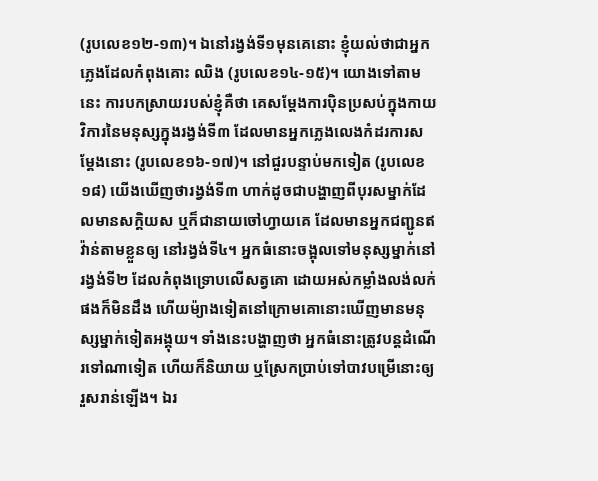(រូបលេខ១២-១៣)។ ឯនៅរង្វង់ទី១មុនគេនោះ ខ្ញុំយល់ថាជាអ្នកភ្លេងដែលកំពុងគោះ ឈិង (រូបលេខ១៤-១៥)។ យោងទៅតាមនេះ ការបកស្រាយរបស់ខ្ញុំគឺថា គេសម្តែងការប៉ិនប្រសប់ក្នុងកាយវិការនៃមនុស្សក្នុងរង្វង់ទី៣ ដែលមានអ្នកភ្លេងលេងកំដរការសម្តែងនោះ (រូបលេខ១៦-១៧)។ នៅជួរបន្ទាប់មកទៀត (រូបលេខ១៨) យើងឃើញថារង្វង់ទី៣ ហាក់ដូចជាបង្ហាញពីបុរសម្នាក់ដែលមានសក្តិយស ឬក៏ជានាយចៅហ្វាយគេ ដែលមានអ្នកជញ្ជូនឥវ៉ាន់តាមខ្លួនឲ្យ នៅរង្វង់ទី៤។ អ្នកធំនោះចង្អុលទៅមនុស្សម្នាក់នៅរង្វង់ទី២ ដែលកំពុងទ្រោបលើសត្វគោ ដោយអស់កម្លាំងលង់លក់ផងក៏មិនដឹង ហើយម៉្យាងទៀតនៅក្រោមគោនោះឃើញមានមនុស្សម្នាក់ទៀតអង្គុយ។ ទាំងនេះបង្ហាញថា អ្នកធំនោះត្រូវបន្តដំណើរទៅណាទៀត ហើយក៏និយាយ ឬស្រែកប្រាប់ទៅបាវបម្រើនោះឲ្យរួសរាន់ឡើង។ ឯរ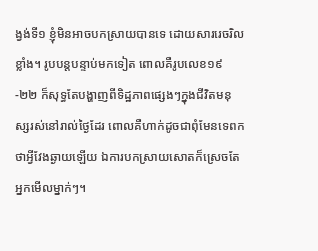ង្វង់ទី១ ខ្ញុំមិនអាចបកស្រាយបានទេ ដោយសាររេចរិលខ្លាំង។ រូបបន្តបន្ទាប់មកទៀត ពោលគឺរូបលេខ១៩-២២ ក៏សុទ្ធតែបង្ហាញពីទិដ្ឋភាពផ្សេងៗក្នុងជីវិតមនុស្សរស់នៅរាល់ថ្ងៃដែរ ពោលគឺហាក់ដូចជាពុំមែនទេពកថាអ្វីវែងឆ្ងាយឡើយ ឯការបកស្រាយសោតក៏ស្រេចតែអ្នកមើលម្នាក់ៗ។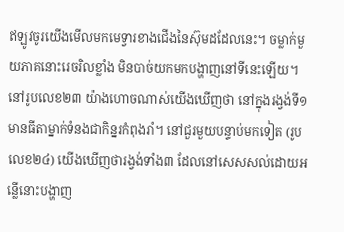ឥឡូវចូរយើងមើលមកមេទ្វារខាងជើងនៃស៊ុមដដែលនេះ។ ចម្លាក់មួយភាគនោះរេចរិលខ្លាំង មិនបាច់យកមកបង្ហាញនៅទីនេះឡើយ។ នៅរូបលេខ២៣ យ៉ាងហោចណាស់យើងឃើញថា នៅក្នុងរង្វង់ទី១ មានធីតាម្នាក់ទំនងជាកិន្នរកំពុងរាំ។ នៅជួរមួយបន្ទាប់មកទៀត (រូបលេខ២៤) យើងឃើញថារង្វង់ទាំង៣ ដែលនៅសេសសល់ដោយអន្លើនោះបង្ហាញ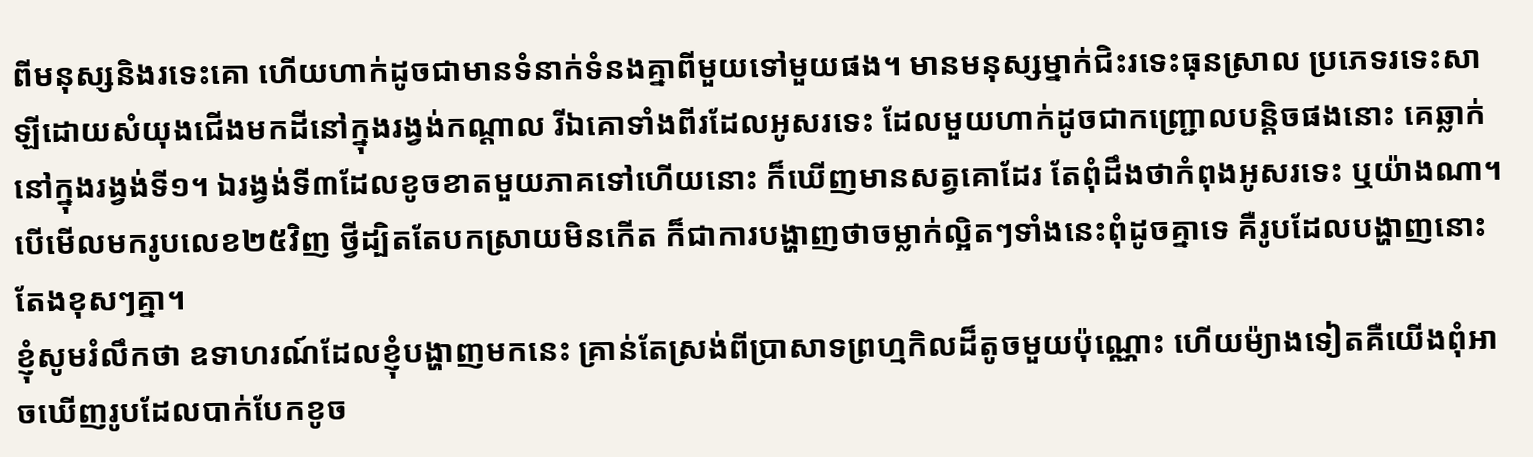ពីមនុស្សនិងរទេះគោ ហើយហាក់ដូចជាមានទំនាក់ទំនងគ្នាពីមួយទៅមួយផង។ មានមនុស្សម្នាក់ជិះរទេះធុនស្រាល ប្រភេទរទេះសាឡីដោយសំយុងជើងមកដីនៅក្នុងរង្វង់កណ្តាល រីឯគោទាំងពីរដែលអូសរទេះ ដែលមួយហាក់ដូចជាកញ្ជ្រោលបន្តិចផងនោះ គេឆ្លាក់នៅក្នុងរង្វង់ទី១។ ឯរង្វង់ទី៣ដែលខូចខាតមួយភាគទៅហើយនោះ ក៏ឃើញមានសត្វគោដែរ តែពុំដឹងថាកំពុងអូសរទេះ ឬយ៉ាងណា។ បើមើលមករូបលេខ២៥វិញ ថ្វីដ្បិតតែបកស្រាយមិនកើត ក៏ជាការបង្ហាញថាចម្លាក់ល្អិតៗទាំងនេះពុំដូចគ្នាទេ គឺរូបដែលបង្ហាញនោះតែងខុសៗគ្នា។
ខ្ញុំសូមរំលឹកថា ឧទាហរណ៍ដែលខ្ញុំបង្ហាញមកនេះ គ្រាន់តែស្រង់ពីប្រាសាទព្រហ្មកិលដ៏តូចមួយប៉ុណ្ណោះ ហើយម៉្យាងទៀតគឺយើងពុំអាចឃើញរូបដែលបាក់បែកខូច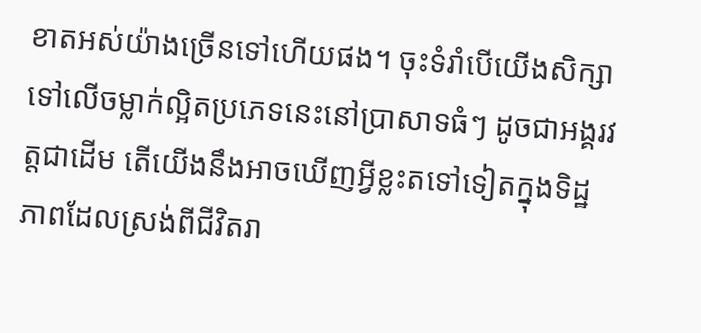ខាតអស់យ៉ាងច្រើនទៅហើយផង។ ចុះទំរាំបើយើងសិក្សាទៅលើចម្លាក់ល្អិតប្រភេទនេះនៅប្រាសាទធំៗ ដូចជាអង្គរវត្តជាដើម តើយើងនឹងអាចឃើញអ្វីខ្លះតទៅទៀតក្នុងទិដ្ឋភាពដែលស្រង់ពីជីវិតរា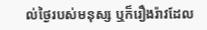ល់ថ្ងៃរបស់មនុស្ស ឬក៏រឿងរ៉ាវដែល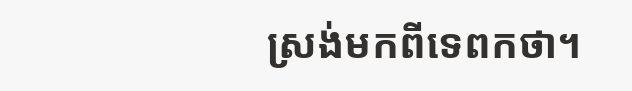ស្រង់មកពីទេពកថា។